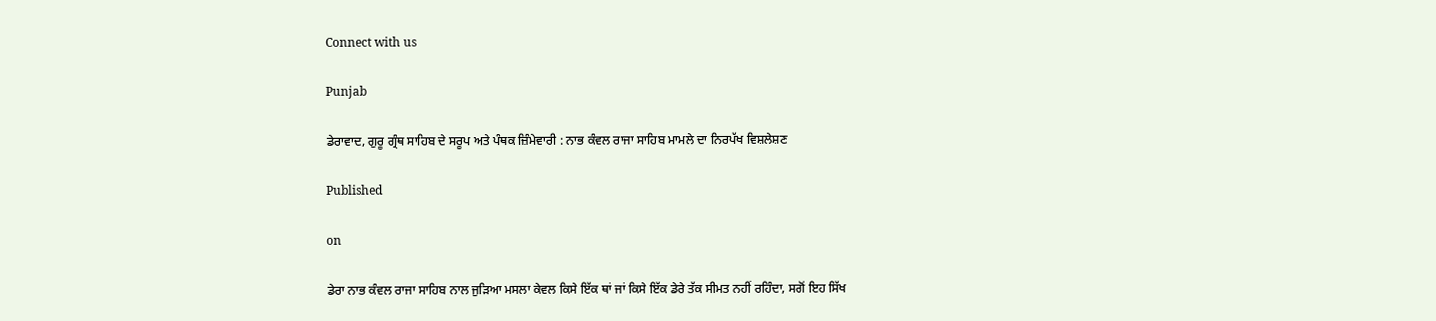Connect with us

Punjab

ਡੇਰਾਵਾਦ, ਗੁਰੂ ਗ੍ਰੰਥ ਸਾਹਿਬ ਦੇ ਸਰੂਪ ਅਤੇ ਪੰਥਕ ਜ਼ਿੰਮੇਵਾਰੀ : ਨਾਭ ਕੰਵਲ ਰਾਜਾ ਸਾਹਿਬ ਮਾਮਲੇ ਦਾ ਨਿਰਪੱਖ ਵਿਸ਼ਲੇਸ਼ਣ

Published

on

ਡੇਰਾ ਨਾਭ ਕੰਵਲ ਰਾਜਾ ਸਾਹਿਬ ਨਾਲ ਜੁੜਿਆ ਮਸਲਾ ਕੇਵਲ ਕਿਸੇ ਇੱਕ ਥਾਂ ਜਾਂ ਕਿਸੇ ਇੱਕ ਡੇਰੇ ਤੱਕ ਸੀਮਤ ਨਹੀਂ ਰਹਿੰਦਾ, ਸਗੋਂ ਇਹ ਸਿੱਖ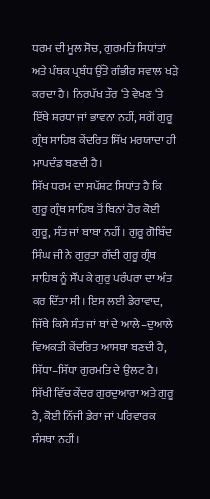ਧਰਮ ਦੀ ਮੂਲ ਸੋਚ, ਗੁਰਮਤਿ ਸਿਧਾਂਤਾਂ ਅਤੇ ਪੰਥਕ ਪ੍ਰਬੰਧ ਉੱਤੇ ਗੰਭੀਰ ਸਵਾਲ ਖੜੇ ਕਰਦਾ ਹੈ। ਨਿਰਪੱਖ ਤੌਰ ‘ਤੇ ਵੇਖਣ ‘ਤੇ ਇੱਥੇ ਸ਼ਰਧਾ ਜਾਂ ਭਾਵਨਾ ਨਹੀਂ, ਸਗੋਂ ਗੁਰੂ ਗ੍ਰੰਥ ਸਾਹਿਬ ਕੇਂਦਰਿਤ ਸਿੱਖ ਮਰਯਾਦਾ ਹੀ ਮਾਪਦੰਡ ਬਣਦੀ ਹੈ।
ਸਿੱਖ ਧਰਮ ਦਾ ਸਪੱਸ਼ਟ ਸਿਧਾਂਤ ਹੈ ਕਿ ਗੁਰੂ ਗ੍ਰੰਥ ਸਾਹਿਬ ਤੋਂ ਬਿਨਾਂ ਹੋਰ ਕੋਈ ਗੁਰੂ, ਸੰਤ ਜਾਂ ਬਾਬਾ ਨਹੀਂ। ਗੁਰੂ ਗੋਬਿੰਦ ਸਿੰਘ ਜੀ ਨੇ ਗੁਰੁਤਾ ਗੱਦੀ ਗੁਰੂ ਗ੍ਰੰਥ ਸਾਹਿਬ ਨੂੰ ਸੌਂਪ ਕੇ ਗੁਰੁ ਪਰੰਪਰਾ ਦਾ ਅੰਤ ਕਰ ਦਿੱਤਾ ਸੀ। ਇਸ ਲਈ ਡੇਰਾਵਾਦ, ਜਿੱਥੇ ਕਿਸੇ ਸੰਤ ਜਾਂ ਥਾਂ ਦੇ ਆਲੇ–ਦੁਆਲੇ ਵਿਅਕਤੀ ਕੇਂਦਰਿਤ ਆਸਥਾ ਬਣਦੀ ਹੈ, ਸਿੱਧਾ–ਸਿੱਧਾ ਗੁਰਮਤਿ ਦੇ ਉਲਟ ਹੈ। ਸਿੱਖੀ ਵਿੱਚ ਕੇਂਦਰ ਗੁਰਦੁਆਰਾ ਅਤੇ ਗੁਰੂ ਹੈ, ਕੋਈ ਨਿੱਜੀ ਡੇਰਾ ਜਾਂ ਪਰਿਵਾਰਕ ਸੰਸਥਾ ਨਹੀਂ।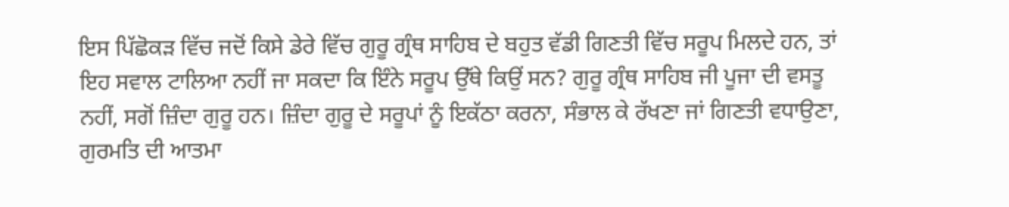ਇਸ ਪਿੱਛੋਕੜ ਵਿੱਚ ਜਦੋਂ ਕਿਸੇ ਡੇਰੇ ਵਿੱਚ ਗੁਰੂ ਗ੍ਰੰਥ ਸਾਹਿਬ ਦੇ ਬਹੁਤ ਵੱਡੀ ਗਿਣਤੀ ਵਿੱਚ ਸਰੂਪ ਮਿਲਦੇ ਹਨ, ਤਾਂ ਇਹ ਸਵਾਲ ਟਾਲਿਆ ਨਹੀਂ ਜਾ ਸਕਦਾ ਕਿ ਇੰਨੇ ਸਰੂਪ ਉੱਥੇ ਕਿਉਂ ਸਨ? ਗੁਰੂ ਗ੍ਰੰਥ ਸਾਹਿਬ ਜੀ ਪੂਜਾ ਦੀ ਵਸਤੂ ਨਹੀਂ, ਸਗੋਂ ਜ਼ਿੰਦਾ ਗੁਰੂ ਹਨ। ਜ਼ਿੰਦਾ ਗੁਰੂ ਦੇ ਸਰੂਪਾਂ ਨੂੰ ਇਕੱਠਾ ਕਰਨਾ, ਸੰਭਾਲ ਕੇ ਰੱਖਣਾ ਜਾਂ ਗਿਣਤੀ ਵਧਾਉਣਾ, ਗੁਰਮਤਿ ਦੀ ਆਤਮਾ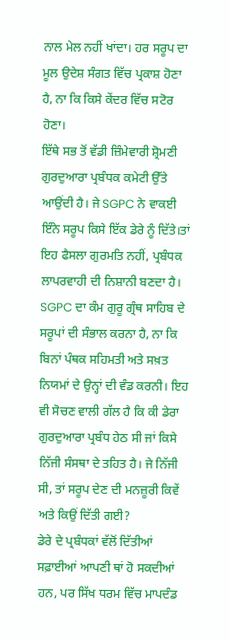ਨਾਲ ਮੇਲ ਨਹੀਂ ਖਾਂਦਾ। ਹਰ ਸਰੂਪ ਦਾ ਮੂਲ ਉਦੇਸ਼ ਸੰਗਤ ਵਿੱਚ ਪ੍ਰਕਾਸ਼ ਹੋਣਾ ਹੈ, ਨਾ ਕਿ ਕਿਸੇ ਕੇਂਦਰ ਵਿੱਚ ਸਟੋਰ ਹੋਣਾ।
ਇੱਥੇ ਸਭ ਤੋਂ ਵੱਡੀ ਜ਼ਿੰਮੇਵਾਰੀ ਸ਼੍ਰੋਮਣੀ ਗੁਰਦੁਆਰਾ ਪ੍ਰਬੰਧਕ ਕਮੇਟੀ ਉੱਤੇ ਆਉਂਦੀ ਹੈ। ਜੇ SGPC ਨੇ ਵਾਕਈ ਇੰਨੇ ਸਰੂਪ ਕਿਸੇ ਇੱਕ ਡੇਰੇ ਨੂੰ ਦਿੱਤੇ।ਤਾਂ ਇਹ ਫੈਸਲਾ ਗੁਰਮਤਿ ਨਹੀਂ, ਪ੍ਰਬੰਧਕ ਲਾਪਰਵਾਹੀ ਦੀ ਨਿਸ਼ਾਨੀ ਬਣਦਾ ਹੈ। SGPC ਦਾ ਕੰਮ ਗੁਰੂ ਗ੍ਰੰਥ ਸਾਹਿਬ ਦੇ ਸਰੂਪਾਂ ਦੀ ਸੰਭਾਲ ਕਰਨਾ ਹੈ, ਨਾ ਕਿ ਬਿਨਾਂ ਪੰਥਕ ਸਹਿਮਤੀ ਅਤੇ ਸਖ਼ਤ ਨਿਯਮਾਂ ਦੇ ਉਨ੍ਹਾਂ ਦੀ ਵੰਡ ਕਰਨੀ। ਇਹ ਵੀ ਸੋਚਣ ਵਾਲੀ ਗੱਲ ਹੈ ਕਿ ਕੀ ਡੇਰਾ ਗੁਰਦੁਆਰਾ ਪ੍ਰਬੰਧ ਹੇਠ ਸੀ ਜਾਂ ਕਿਸੇ ਨਿੱਜੀ ਸੰਸਥਾ ਦੇ ਤਹਿਤ ਹੈ। ਜੇ ਨਿੱਜੀ ਸੀ, ਤਾਂ ਸਰੂਪ ਦੇਣ ਦੀ ਮਨਜ਼ੂਰੀ ਕਿਵੇਂ ਅਤੇ ਕਿਉਂ ਦਿੱਤੀ ਗਈ?
ਡੇਰੇ ਦੇ ਪ੍ਰਬੰਧਕਾਂ ਵੱਲੋਂ ਦਿੱਤੀਆਂ ਸਫ਼ਾਈਆਂ ਆਪਣੀ ਥਾਂ ਹੋ ਸਕਦੀਆਂ ਹਨ, ਪਰ ਸਿੱਖ ਧਰਮ ਵਿੱਚ ਮਾਪਦੰਡ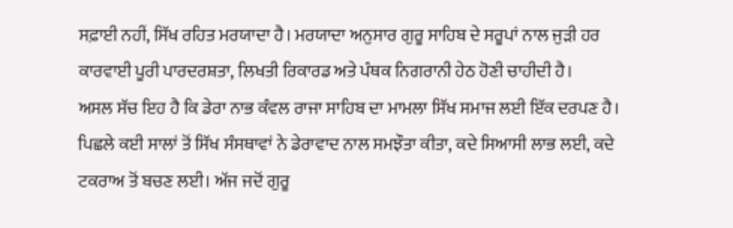ਸਫ਼ਾਈ ਨਹੀਂ, ਸਿੱਖ ਰਹਿਤ ਮਰਯਾਦਾ ਹੈ। ਮਰਯਾਦਾ ਅਨੁਸਾਰ ਗੁਰੂ ਸਾਹਿਬ ਦੇ ਸਰੂਪਾਂ ਨਾਲ ਜੁੜੀ ਹਰ ਕਾਰਵਾਈ ਪੂਰੀ ਪਾਰਦਰਸ਼ਤਾ, ਲਿਖਤੀ ਰਿਕਾਰਡ ਅਤੇ ਪੰਥਕ ਨਿਗਰਾਨੀ ਹੇਠ ਹੋਣੀ ਚਾਹੀਦੀ ਹੈ।
ਅਸਲ ਸੱਚ ਇਹ ਹੈ ਕਿ ਡੇਰਾ ਨਾਭ ਕੰਵਲ ਰਾਜਾ ਸਾਹਿਬ ਦਾ ਮਾਮਲਾ ਸਿੱਖ ਸਮਾਜ ਲਈ ਇੱਕ ਦਰਪਣ ਹੈ। ਪਿਛਲੇ ਕਈ ਸਾਲਾਂ ਤੋਂ ਸਿੱਖ ਸੰਸਥਾਵਾਂ ਨੇ ਡੇਰਾਵਾਦ ਨਾਲ ਸਮਝੌਤਾ ਕੀਤਾ, ਕਦੇ ਸਿਆਸੀ ਲਾਭ ਲਈ, ਕਦੇ ਟਕਰਾਅ ਤੋਂ ਬਚਣ ਲਈ। ਅੱਜ ਜਦੋਂ ਗੁਰੂ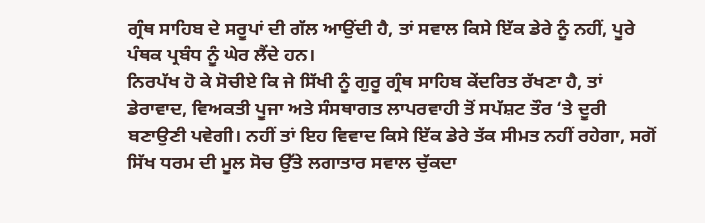ਗ੍ਰੰਥ ਸਾਹਿਬ ਦੇ ਸਰੂਪਾਂ ਦੀ ਗੱਲ ਆਉਂਦੀ ਹੈ, ਤਾਂ ਸਵਾਲ ਕਿਸੇ ਇੱਕ ਡੇਰੇ ਨੂੰ ਨਹੀਂ, ਪੂਰੇ ਪੰਥਕ ਪ੍ਰਬੰਧ ਨੂੰ ਘੇਰ ਲੈਂਦੇ ਹਨ।
ਨਿਰਪੱਖ ਹੋ ਕੇ ਸੋਚੀਏ ਕਿ ਜੇ ਸਿੱਖੀ ਨੂੰ ਗੁਰੂ ਗ੍ਰੰਥ ਸਾਹਿਬ ਕੇਂਦਰਿਤ ਰੱਖਣਾ ਹੈ, ਤਾਂ ਡੇਰਾਵਾਦ, ਵਿਅਕਤੀ ਪੂਜਾ ਅਤੇ ਸੰਸਥਾਗਤ ਲਾਪਰਵਾਹੀ ਤੋਂ ਸਪੱਸ਼ਟ ਤੌਰ ‘ਤੇ ਦੂਰੀ ਬਣਾਉਣੀ ਪਵੇਗੀ। ਨਹੀਂ ਤਾਂ ਇਹ ਵਿਵਾਦ ਕਿਸੇ ਇੱਕ ਡੇਰੇ ਤੱਕ ਸੀਮਤ ਨਹੀਂ ਰਹੇਗਾ, ਸਗੋਂ ਸਿੱਖ ਧਰਮ ਦੀ ਮੂਲ ਸੋਚ ਉੱਤੇ ਲਗਾਤਾਰ ਸਵਾਲ ਚੁੱਕਦਾ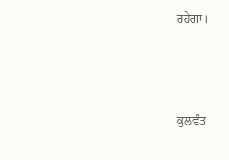ਰਹੇਗਾ।



ਕੁਲਵੰਤ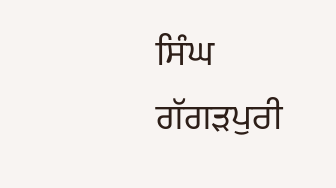ਸਿੰਘ ਗੱਗੜਪੁਰੀ